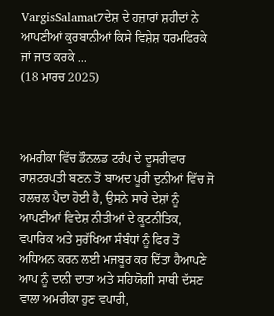VargisSalamat7ਦੇਸ਼ ਦੇ ਹਜ਼ਾਰਾਂ ਸ਼ਹੀਦਾਂ ਨੇ ਆਪਣੀਆਂ ਕੁਰਬਾਨੀਆਂ ਕਿਸੇ ਵਿਸ਼ੇਸ਼ ਧਰਮਫਿਰਕੇ ਜਾਂ ਜਾਤ ਕਰਕੇ ...
(18 ਮਾਰਚ 2025)



ਅਮਰੀਕਾ ਵਿੱਚ ਡੌਨਲਡ ਟਰੰਪ ਦੇ ਦੂਸਰੀਵਾਰ ਰਾਸ਼ਟਰਪਤੀ ਬਣਨ ਤੋਂ ਬਾਅਦ ਪੂਰੀ ਦੁਨੀਆਂ ਵਿੱਚ ਜੋ ਹਲਚਲ ਪੈਦਾ ਹੋਈ ਹੈ, ਉਸਨੇ ਸਾਰੇ ਦੇਸ਼ਾਂ ਨੂੰ ਆਪਣੀਆਂ ਵਿਦੇਸ਼ ਨੀਤੀਆਂ ਦੇ ਕੂਟਨੀਤਿਕ, ਵਪਾਰਿਕ ਅਤੇ ਸੁਰੱਖਿਆ ਸੰਬੰਧਾਂ ਨੂੰ ਫਿਰ ਤੋਂ ਅਧਿਅਨ ਕਰਨ ਲਈ ਮਜਬੂਰ ਕਰ ਦਿੱਤਾ ਹੈਆਪਣੇ ਆਪ ਨੂੰ ਦਾਨੀ ਦਾਤਾ ਅਤੇ ਸਹਿਯੋਗੀ ਸਾਥੀ ਦੱਸਣ ਵਾਲਾ ਅਮਰੀਕਾ ਹੁਣ ਵਪਾਰੀ,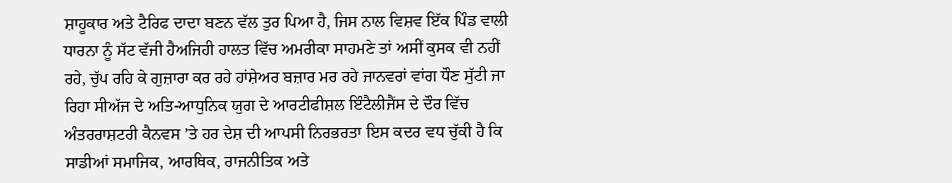ਸ਼ਾਹੂਕਾਰ ਅਤੇ ਟੈਰਿਫ ਦਾਦਾ ਬਣਨ ਵੱਲ ਤੁਰ ਪਿਆ ਹੈ, ਜਿਸ ਨਾਲ ਵਿਸ਼ਵ ਇੱਕ ਪਿੰਡ ਵਾਲੀ ਧਾਰਨਾ ਨੂੰ ਸੱਟ ਵੱਜੀ ਹੈਅਜਿਹੀ ਹਾਲਤ ਵਿੱਚ ਅਮਰੀਕਾ ਸਾਹਮਣੇ ਤਾਂ ਅਸੀਂ ਕੁਸਕ ਵੀ ਨਹੀਂ ਰਹੇ, ਚੁੱਪ ਰਹਿ ਕੇ ਗੁਜ਼ਾਰਾ ਕਰ ਰਹੇ ਹਾਂਸ਼ੇਅਰ ਬਜ਼ਾਰ ਮਰ ਰਹੇ ਜਾਨਵਰਾਂ ਵਾਂਗ ਧੌਣ ਸੁੱਟੀ ਜਾ ਰਿਹਾ ਸੀਅੱਜ ਦੇ ਅਤਿ-ਆਧੁਨਿਕ ਯੁਗ ਦੇ ਆਰਟੀਫੀਸ਼ਲ ਇੰਟੈਲੀਜੈਂਸ ਦੇ ਦੌਰ ਵਿੱਚ ਅੰਤਰਰਾਸ਼ਟਰੀ ਕੈਨਵਸ ’ਤੇ ਹਰ ਦੇਸ਼ ਦੀ ਆਪਸੀ ਨਿਰਭਰਤਾ ਇਸ ਕਦਰ ਵਧ ਚੁੱਕੀ ਹੈ ਕਿ ਸਾਡੀਆਂ ਸਮਾਜਿਕ, ਆਰਥਿਕ, ਰਾਜਨੀਤਿਕ ਅਤੇ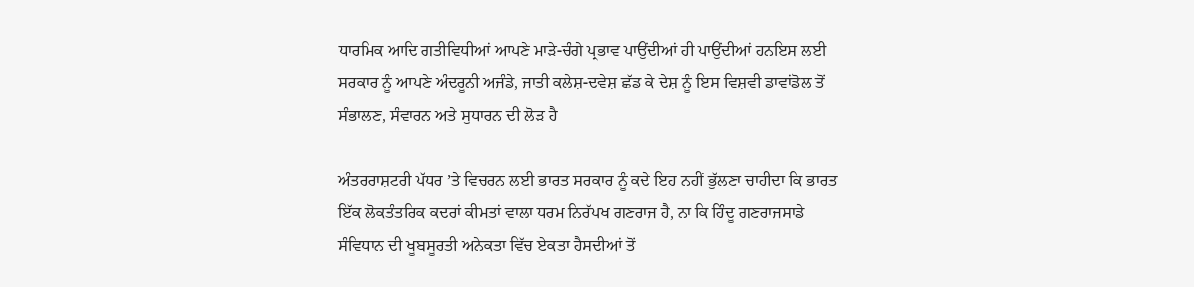ਧਾਰਮਿਕ ਆਦਿ ਗਤੀਵਿਧੀਆਂ ਆਪਣੇ ਮਾੜੇ-ਚੰਗੇ ਪ੍ਰਭਾਵ ਪਾਉਂਦੀਆਂ ਹੀ ਪਾਉਂਦੀਆਂ ਹਨਇਸ ਲਈ ਸਰਕਾਰ ਨੂੰ ਆਪਣੇ ਅੰਦਰੂਨੀ ਅਜੰਡੇ, ਜਾਤੀ ਕਲੇਸ਼-ਦਵੇਸ਼ ਛੱਡ ਕੇ ਦੇਸ਼ ਨੂੰ ਇਸ ਵਿਸ਼ਵੀ ਡਾਵਾਂਡੋਲ ਤੋਂ ਸੰਭਾਲਣ, ਸੰਵਾਰਨ ਅਤੇ ਸੁਧਾਰਨ ਦੀ ਲੋੜ ਹੈ

ਅੰਤਰਰਾਸ਼ਟਰੀ ਪੱਧਰ ’ਤੇ ਵਿਚਰਨ ਲਈ ਭਾਰਤ ਸਰਕਾਰ ਨੂੰ ਕਦੇ ਇਹ ਨਹੀਂ ਭੁੱਲਣਾ ਚਾਹੀਦਾ ਕਿ ਭਾਰਤ ਇੱਕ ਲੋਕਤੰਤਰਿਕ ਕਦਰਾਂ ਕੀਮਤਾਂ ਵਾਲਾ ਧਰਮ ਨਿਰੱਪਖ ਗਣਰਾਜ ਹੈ, ਨਾ ਕਿ ਹਿੰਦੂ ਗਣਰਾਜਸਾਡੇ ਸੰਵਿਧਾਨ ਦੀ ਖੂਬਸੂਰਤੀ ਅਨੇਕਤਾ ਵਿੱਚ ਏਕਤਾ ਹੈਸਦੀਆਂ ਤੋਂ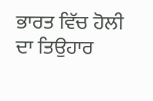ਭਾਰਤ ਵਿੱਚ ਹੋਲੀ ਦਾ ਤਿਉਹਾਰ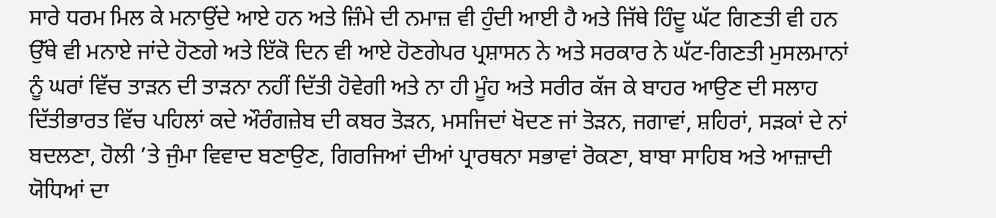ਸਾਰੇ ਧਰਮ ਮਿਲ ਕੇ ਮਨਾਉਂਦੇ ਆਏ ਹਨ ਅਤੇ ਜ਼ਿੰਮੇ ਦੀ ਨਮਾਜ਼ ਵੀ ਹੁੰਦੀ ਆਈ ਹੈ ਅਤੇ ਜਿੱਥੇ ਹਿੰਦੂ ਘੱਟ ਗਿਣਤੀ ਵੀ ਹਨ ਉੱਥੇ ਵੀ ਮਨਾਏ ਜਾਂਦੇ ਹੋਣਗੇ ਅਤੇ ਇੱਕੋ ਦਿਨ ਵੀ ਆਏ ਹੋਣਗੇਪਰ ਪ੍ਰਸ਼ਾਸਨ ਨੇ ਅਤੇ ਸਰਕਾਰ ਨੇ ਘੱਟ-ਗਿਣਤੀ ਮੁਸਲਮਾਨਾਂ ਨੂੰ ਘਰਾਂ ਵਿੱਚ ਤਾੜਨ ਦੀ ਤਾੜਨਾ ਨਹੀਂ ਦਿੱਤੀ ਹੋਵੇਗੀ ਅਤੇ ਨਾ ਹੀ ਮੂੰਹ ਅਤੇ ਸਰੀਰ ਕੱਜ ਕੇ ਬਾਹਰ ਆਉਣ ਦੀ ਸਲਾਹ ਦਿੱਤੀਭਾਰਤ ਵਿੱਚ ਪਹਿਲਾਂ ਕਦੇ ਔਰੰਗਜ਼ੇਬ ਦੀ ਕਬਰ ਤੋੜਨ, ਮਸਜਿਦਾਂ ਖੋਦਣ ਜਾਂ ਤੋੜਨ, ਜਗਾਵਾਂ, ਸ਼ਹਿਰਾਂ, ਸੜਕਾਂ ਦੇ ਨਾਂ ਬਦਲਣਾ, ਹੋਲੀ ’ਤੇ ਜੁੰਮਾ ਵਿਵਾਦ ਬਣਾਉਣ, ਗਿਰਜਿਆਂ ਦੀਆਂ ਪ੍ਰਾਰਥਨਾ ਸਭਾਵਾਂ ਰੋਕਣਾ, ਬਾਬਾ ਸਾਹਿਬ ਅਤੇ ਆਜ਼ਾਦੀ ਯੋਧਿਆਂ ਦਾ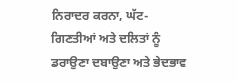ਨਿਰਾਦਰ ਕਰਨਾ, ਘੱਟ-ਗਿਣਤੀਆਂ ਅਤੇ ਦਲਿਤਾਂ ਨੂੰ ਡਰਾਉਣਾ ਦਬਾਉਣਾ ਅਤੇ ਭੇਦਭਾਵ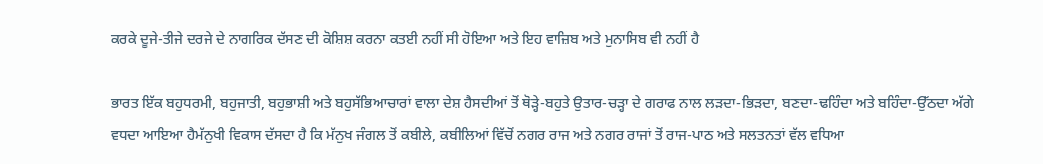ਕਰਕੇ ਦੂਜੇ-ਤੀਜੇ ਦਰਜੇ ਦੇ ਨਾਗਰਿਕ ਦੱਸਣ ਦੀ ਕੋਸ਼ਿਸ਼ ਕਰਨਾ ਕਤਈ ਨਹੀਂ ਸੀ ਹੋਇਆ ਅਤੇ ਇਹ ਵਾਜ਼ਿਬ ਅਤੇ ਮੁਨਾਸਿਬ ਵੀ ਨਹੀਂ ਹੈ

ਭਾਰਤ ਇੱਕ ਬਹੁਧਰਮੀ, ਬਹੁਜਾਤੀ, ਬਹੁਭਾਸ਼ੀ ਅਤੇ ਬਹੁਸੱਭਿਆਚਾਰਾਂ ਵਾਲਾ ਦੇਸ਼ ਹੈਸਦੀਆਂ ਤੋਂ ਥੋੜ੍ਹੇ-ਬਹੁਤੇ ਉਤਾਰ-ਚੜ੍ਹਾ ਦੇ ਗਰਾਫ ਨਾਲ ਲੜਦਾ-ਭਿੜਦਾ, ਬਣਦਾ-ਢਹਿੰਦਾ ਅਤੇ ਬਹਿੰਦਾ-ਉੱਠਦਾ ਅੱਗੇ ਵਧਦਾ ਆਇਆ ਹੈਮੱਨੁਖੀ ਵਿਕਾਸ ਦੱਸਦਾ ਹੈ ਕਿ ਮੱਨੁਖ ਜੰਗਲ ਤੋਂ ਕਬੀਲੇ, ਕਬੀਲਿਆਂ ਵਿੱਚੋਂ ਨਗਰ ਰਾਜ ਅਤੇ ਨਗਰ ਰਾਜਾਂ ਤੋਂ ਰਾਜ-ਪਾਠ ਅਤੇ ਸਲਤਨਤਾਂ ਵੱਲ ਵਧਿਆ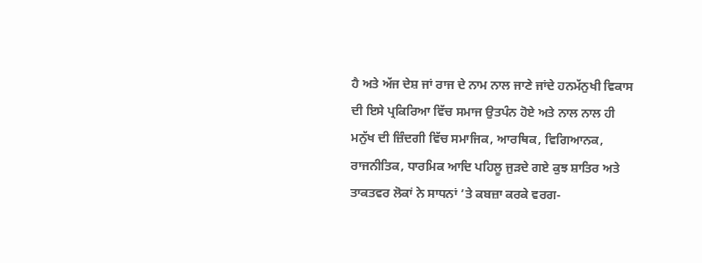ਹੈ ਅਤੇ ਅੱਜ ਦੇਸ਼ ਜਾਂ ਰਾਜ ਦੇ ਨਾਮ ਨਾਲ ਜਾਣੇ ਜਾਂਦੇ ਹਨਮੱਨੁਖੀ ਵਿਕਾਸ ਦੀ ਇਸੇ ਪ੍ਰਕਿਰਿਆ ਵਿੱਚ ਸਮਾਜ ਉਤਪੰਨ ਹੋਏ ਅਤੇ ਨਾਲ ਨਾਲ ਹੀ ਮਨੁੱਖ ਦੀ ਜ਼ਿੰਦਗੀ ਵਿੱਚ ਸਮਾਜਿਕ, ਆਰਥਿਕ, ਵਿਗਿਆਨਕ, ਰਾਜਨੀਤਿਕ, ਧਾਰਮਿਕ ਆਦਿ ਪਹਿਲੂ ਜੁੜਦੇ ਗਏ ਕੁਝ ਸ਼ਾਤਿਰ ਅਤੇ ਤਾਕਤਵਰ ਲੋਕਾਂ ਨੇ ਸਾਧਨਾਂ ’ਤੇ ਕਬਜ਼ਾ ਕਰਕੇ ਵਰਗ-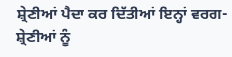ਸ਼੍ਰੇਣੀਆਂ ਪੈਦਾ ਕਰ ਦਿੱਤੀਆਂ ਇਨ੍ਹਾਂ ਵਰਗ-ਸ਼੍ਰੇਣੀਆਂ ਨੂੰ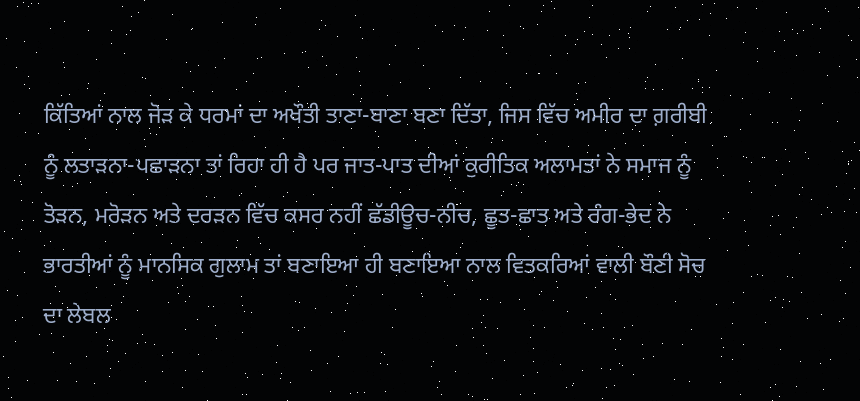ਕਿੱਤਿਆਂ ਨਾਲ ਜੋੜ ਕੇ ਧਰਮਾਂ ਦਾ ਅਖੌਤੀ ਤਾਣਾ-ਬਾਣਾ ਬਣਾ ਦਿੱਤਾ, ਜਿਸ ਵਿੱਚ ਅਮੀਰ ਦਾ ਗ਼ਰੀਬੀ ਨੂੰ ਲਤਾੜਨਾ-ਪਛਾੜਨਾ ਤਾਂ ਰਿਹਾ ਹੀ ਹੈ ਪਰ ਜਾਤ-ਪਾਤ ਦੀਆਂ ਕੁਰੀਤਿਕ ਅਲਾਮਤਾਂ ਨੇ ਸਮਾਜ ਨੂੰ ਤੋੜਨ, ਮਰੋੜਨ ਅਤੇ ਦਰੜਨ ਵਿੱਚ ਕਸਰ ਨਹੀਂ ਛੱਡੀਊਚ-ਨੀਚ, ਛੂਤ-ਛਾਤ ਅਤੇ ਰੰਗ-ਭੇਦ ਨੇ ਭਾਰਤੀਆਂ ਨੂੰ ਮਾਨਸਿਕ ਗੁਲਾਮ ਤਾਂ ਬਣਾਇਆ ਹੀ ਬਣਾਇਆ ਨਾਲ ਵਿਤਕਰਿਆਂ ਵਾਲੀ ਬੌਣੀ ਸੋਚ ਦਾ ਲੇਬਲ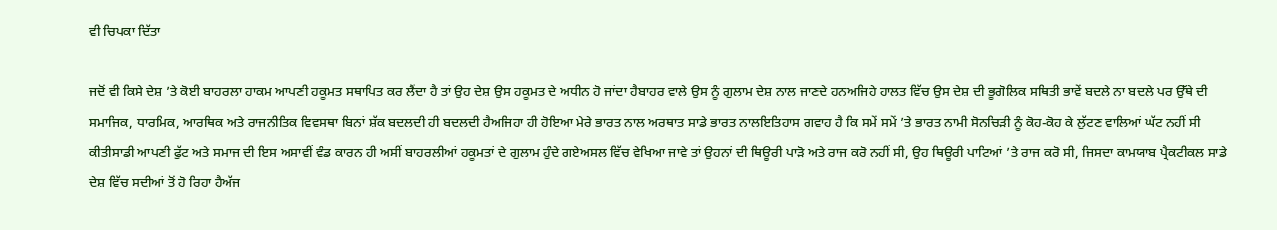ਵੀ ਚਿਪਕਾ ਦਿੱਤਾ

ਜਦੋਂ ਵੀ ਕਿਸੇ ਦੇਸ਼ ’ਤੇ ਕੋਈ ਬਾਹਰਲਾ ਹਾਕਮ ਆਪਣੀ ਹਕੂਮਤ ਸਥਾਪਿਤ ਕਰ ਲੈਂਦਾ ਹੈ ਤਾਂ ਉਹ ਦੇਸ਼ ਉਸ ਹਕੂਮਤ ਦੇ ਅਧੀਨ ਹੋ ਜਾਂਦਾ ਹੈਬਾਹਰ ਵਾਲੇ ਉਸ ਨੂੰ ਗੁਲਾਮ ਦੇਸ਼ ਨਾਲ ਜਾਣਦੇ ਹਨਅਜਿਹੇ ਹਾਲਤ ਵਿੱਚ ਉਸ ਦੇਸ਼ ਦੀ ਭੂਗੋਲਿਕ ਸਥਿਤੀ ਭਾਵੇਂ ਬਦਲੇ ਨਾ ਬਦਲੇ ਪਰ ਉੱਥੇ ਦੀ ਸਮਾਜਿਕ, ਧਾਰਮਿਕ, ਆਰਥਿਕ ਅਤੇ ਰਾਜਨੀਤਿਕ ਵਿਵਸਥਾ ਬਿਨਾਂ ਸ਼ੱਕ ਬਦਲਦੀ ਹੀ ਬਦਲਦੀ ਹੈਅਜਿਹਾ ਹੀ ਹੋਇਆ ਮੇਰੇ ਭਾਰਤ ਨਾਲ ਅਰਥਾਤ ਸਾਡੇ ਭਾਰਤ ਨਾਲਇਤਿਹਾਸ ਗਵਾਹ ਹੈ ਕਿ ਸਮੇਂ ਸਮੇਂ ’ਤੇ ਭਾਰਤ ਨਾਮੀ ਸੋਨਚਿੜੀ ਨੂੰ ਕੋਹ-ਕੋਹ ਕੇ ਲੁੱਟਣ ਵਾਲਿਆਂ ਘੱਟ ਨਹੀਂ ਸੀ ਕੀਤੀਸਾਡੀ ਆਪਣੀ ਫੁੱਟ ਅਤੇ ਸਮਾਜ ਦੀ ਇਸ ਅਸਾਵੀਂ ਵੰਡ ਕਾਰਨ ਹੀ ਅਸੀਂ ਬਾਹਰਲੀਆਂ ਹਕੂਮਤਾਂ ਦੇ ਗੁਲਾਮ ਹੁੰਦੇ ਗਏਅਸਲ ਵਿੱਚ ਵੇਖਿਆ ਜਾਵੇ ਤਾਂ ਉਹਨਾਂ ਦੀ ਥਿਊਰੀ ਪਾੜੋ ਅਤੇ ਰਾਜ ਕਰੋ ਨਹੀਂ ਸੀ, ਉਹ ਥਿਊਰੀ ਪਾਟਿਆਂ ’ਤੇ ਰਾਜ ਕਰੋ ਸੀ, ਜਿਸਦਾ ਕਾਮਯਾਬ ਪ੍ਰੈਕਟੀਕਲ ਸਾਡੇ ਦੇਸ਼ ਵਿੱਚ ਸਦੀਆਂ ਤੋਂ ਹੋ ਰਿਹਾ ਹੈਅੱਜ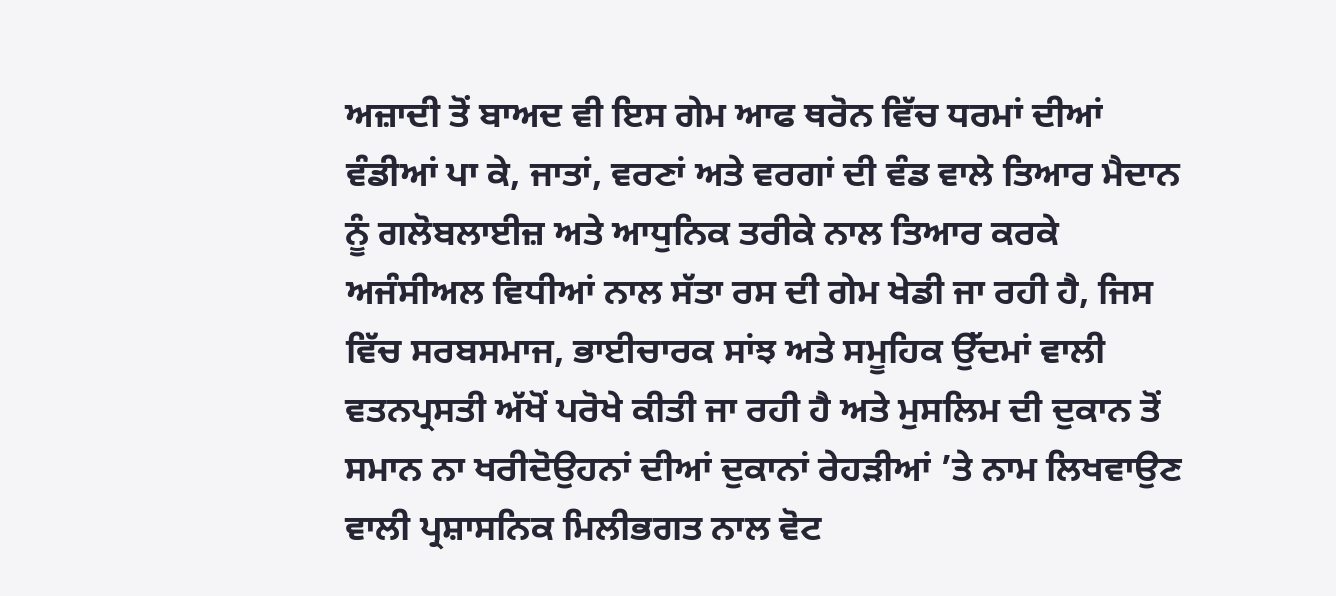ਅਜ਼ਾਦੀ ਤੋਂ ਬਾਅਦ ਵੀ ਇਸ ਗੇਮ ਆਫ ਥਰੋਨ ਵਿੱਚ ਧਰਮਾਂ ਦੀਆਂ ਵੰਡੀਆਂ ਪਾ ਕੇ, ਜਾਤਾਂ, ਵਰਣਾਂ ਅਤੇ ਵਰਗਾਂ ਦੀ ਵੰਡ ਵਾਲੇ ਤਿਆਰ ਮੈਦਾਨ ਨੂੰ ਗਲੋਬਲਾਈਜ਼ ਅਤੇ ਆਧੁਨਿਕ ਤਰੀਕੇ ਨਾਲ ਤਿਆਰ ਕਰਕੇ ਅਜੰਸੀਅਲ ਵਿਧੀਆਂ ਨਾਲ ਸੱਤਾ ਰਸ ਦੀ ਗੇਮ ਖੇਡੀ ਜਾ ਰਹੀ ਹੈ, ਜਿਸ ਵਿੱਚ ਸਰਬਸਮਾਜ, ਭਾਈਚਾਰਕ ਸਾਂਝ ਅਤੇ ਸਮੂਹਿਕ ਉੱਦਮਾਂ ਵਾਲੀ ਵਤਨਪ੍ਰਸਤੀ ਅੱਖੋਂ ਪਰੋਖੇ ਕੀਤੀ ਜਾ ਰਹੀ ਹੈ ਅਤੇ ਮੁਸਲਿਮ ਦੀ ਦੁਕਾਨ ਤੋਂ ਸਮਾਨ ਨਾ ਖਰੀਦੋਉਹਨਾਂ ਦੀਆਂ ਦੁਕਾਨਾਂ ਰੇਹੜੀਆਂ ’ਤੇ ਨਾਮ ਲਿਖਵਾਉਣ ਵਾਲੀ ਪ੍ਰਸ਼ਾਸਨਿਕ ਮਿਲੀਭਗਤ ਨਾਲ ਵੋਟ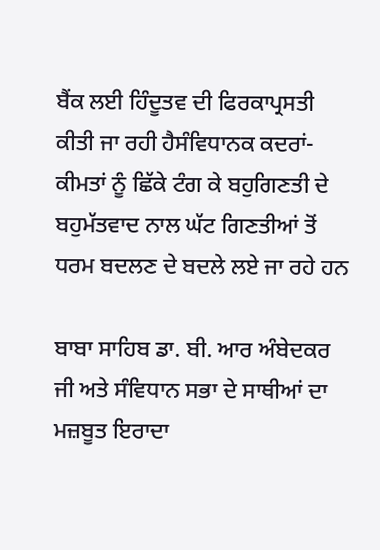ਬੈਂਕ ਲਈ ਹਿੰਦੂਤਵ ਦੀ ਫਿਰਕਾਪ੍ਰਸਤੀ ਕੀਤੀ ਜਾ ਰਹੀ ਹੈਸੰਵਿਧਾਨਕ ਕਦਰਾਂ-ਕੀਮਤਾਂ ਨੂੰ ਛਿੱਕੇ ਟੰਗ ਕੇ ਬਹੁਗਿਣਤੀ ਦੇ ਬਹੁਮੱਤਵਾਦ ਨਾਲ ਘੱਟ ਗਿਣਤੀਆਂ ਤੋਂ ਧਰਮ ਬਦਲਣ ਦੇ ਬਦਲੇ ਲਏ ਜਾ ਰਹੇ ਹਨ

ਬਾਬਾ ਸਾਹਿਬ ਡਾ. ਬੀ. ਆਰ ਅੰਬੇਦਕਰ ਜੀ ਅਤੇ ਸੰਵਿਧਾਨ ਸਭਾ ਦੇ ਸਾਥੀਆਂ ਦਾ ਮਜ਼ਬੂਤ ਇਰਾਦਾ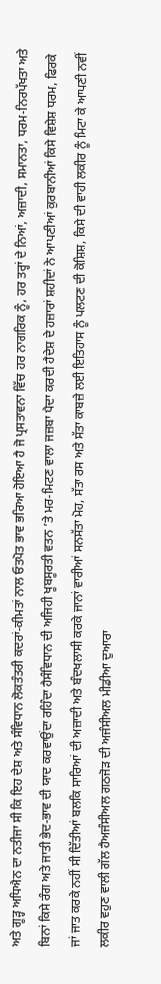ਅਤੇ ਗੂੜ੍ਹ ਅਧਿਐਨ ਦਾ ਨਤੀਜਾ ਸੀ ਕਿ ਇਹ ਦੇਸ਼ ਅਤੇ ਸੰਵਿਧਾਨ ਲੋਕਤੰਤਰੀ ਕਦਰਾਂ-ਕੀਮਤਾਂ ਨਾਲ ਓਤਪੋਤ ਭਾਵ ਭਰਿਆ ਹੋਇਆ ਹੈ ਜੋ ਪ੍ਰਸਤਾਵਨਾ ਵਿੱਚ ਹਰ ਨਾਗਰਿਕ ਨੂੰ, ਹਰ ਤਰ੍ਹਾਂ ਦੇ ਨਿਆਂ, ਅਜ਼ਾਦੀ, ਸਮਾਨਤਾ, ਧਰਮ-ਨਿਰਪੱਖਤਾ ਅਤੇ ਬਿਨਾਂ ਕਿਸੇ ਰੰਗ ਅਤੇ ਜਾਤੀ ਭੇਦ-ਭਾਵ ਦੀ ਯਾਦ ਕਰਵਾਉਂਦਾ ਰਹਿੰਦਾ ਹੈਸੰਵਿਧਾਨ ਦੀ ਅਜਿਹੀ ਖੂਬਸੂਰਤੀ ਵਤਨ ’ਤੇ ਮਰ-ਮਿਟਣ ਵਾਲਾ ਜਜ਼ਬਾ ਪੈਦਾ ਕਰਦੀ ਹੈਦੇਸ਼ ਦੇ ਹਜ਼ਾਰਾਂ ਸ਼ਹੀਦਾਂ ਨੇ ਆਪਣੀਆਂ ਕੁਰਬਾਨੀਆਂ ਕਿਸੇ ਵਿਸ਼ੇਸ਼ ਧਰਮ, ਫਿਰਕੇ ਜਾਂ ਜਾਤ ਕਰਕੇ ਨਹੀਂ ਸੀ ਦਿੱਤੀਆਂ ਬਲਕਿ ਸਾਰਿਆਂ ਦੀ ਅਜ਼ਾਦੀ ਅਤੇ ਬੰਦਖਲਾਸੀ ਕਰਕੇ ਜਾਨਾਂ ਵਾਰੀਆਂ ਸਨਸੱਤਾ ਮੋਹ, ਸੱਤਾ ਰਸ ਅਤੇ ਸੱਤਾ ਕਾਬਜ਼ੇ ਲਈ ਇਤਿਹਾਸ ਨੂੰ ਪਲਟਣ ਦੀ ਕੋਸ਼ਿਸ਼, ਕਿਸੇ ਦੀ ਵਾਹੀ ਲਕੀਰ ਨੂੰ ਮਿਟਾ ਕੇ ਆਪਣੀ ਨਵੀਂ ਲਕੀਰ ਵਹੁਣ ਵਾਲੀ ਗੱਲ ਹੈਅਜੰਸੀਅਲ ਗਠਜੋੜ ਦੀ ਅਜੰਸੀਅਲ ਮੀਡੀਆ ਦੁਆਰਾ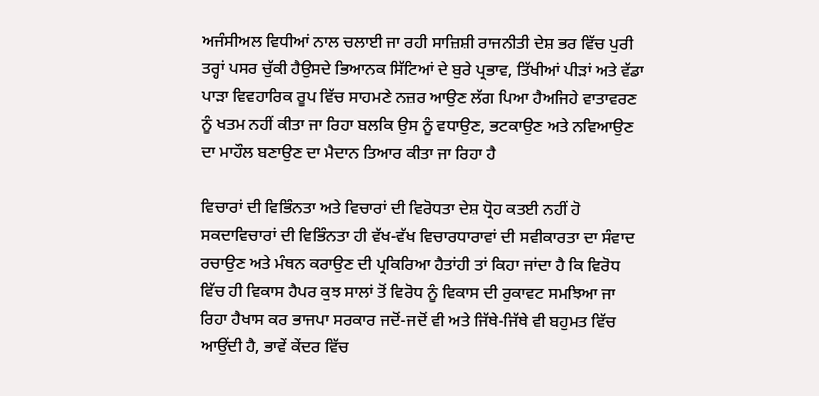ਅਜੰਸੀਅਲ ਵਿਧੀਆਂ ਨਾਲ ਚਲਾਈ ਜਾ ਰਹੀ ਸਾਜ਼ਿਸ਼ੀ ਰਾਜਨੀਤੀ ਦੇਸ਼ ਭਰ ਵਿੱਚ ਪੁਰੀ ਤਰ੍ਹਾਂ ਪਸਰ ਚੁੱਕੀ ਹੈਉਸਦੇ ਭਿਆਨਕ ਸਿੱਟਿਆਂ ਦੇ ਬੁਰੇ ਪ੍ਰਭਾਵ, ਤਿੱਖੀਆਂ ਪੀੜਾਂ ਅਤੇ ਵੱਡਾ ਪਾੜਾ ਵਿਵਹਾਰਿਕ ਰੂਪ ਵਿੱਚ ਸਾਹਮਣੇ ਨਜ਼ਰ ਆਉਣ ਲੱਗ ਪਿਆ ਹੈਅਜਿਹੇ ਵਾਤਾਵਰਣ ਨੂੰ ਖਤਮ ਨਹੀਂ ਕੀਤਾ ਜਾ ਰਿਹਾ ਬਲਕਿ ਉਸ ਨੂੰ ਵਧਾਉਣ, ਭਟਕਾਉਣ ਅਤੇ ਨਵਿਆਉਣ ਦਾ ਮਾਹੌਲ ਬਣਾਉਣ ਦਾ ਮੈਦਾਨ ਤਿਆਰ ਕੀਤਾ ਜਾ ਰਿਹਾ ਹੈ

ਵਿਚਾਰਾਂ ਦੀ ਵਿਭਿੰਨਤਾ ਅਤੇ ਵਿਚਾਰਾਂ ਦੀ ਵਿਰੋਧਤਾ ਦੇਸ਼ ਧ੍ਰੋਹ ਕਤਈ ਨਹੀਂ ਹੋ ਸਕਦਾਵਿਚਾਰਾਂ ਦੀ ਵਿਭਿੰਨਤਾ ਹੀ ਵੱਖ-ਵੱਖ ਵਿਚਾਰਧਾਰਾਵਾਂ ਦੀ ਸਵੀਕਾਰਤਾ ਦਾ ਸੰਵਾਦ ਰਚਾਉਣ ਅਤੇ ਮੰਥਨ ਕਰਾਉਣ ਦੀ ਪ੍ਰਕਿਰਿਆ ਹੈਤਾਂਹੀ ਤਾਂ ਕਿਹਾ ਜਾਂਦਾ ਹੈ ਕਿ ਵਿਰੋਧ ਵਿੱਚ ਹੀ ਵਿਕਾਸ ਹੈਪਰ ਕੁਝ ਸਾਲਾਂ ਤੋਂ ਵਿਰੋਧ ਨੂੰ ਵਿਕਾਸ ਦੀ ਰੁਕਾਵਟ ਸਮਝਿਆ ਜਾ ਰਿਹਾ ਹੈਖਾਸ ਕਰ ਭਾਜਪਾ ਸਰਕਾਰ ਜਦੋਂ-ਜਦੋਂ ਵੀ ਅਤੇ ਜਿੱਥੇ-ਜਿੱਥੇ ਵੀ ਬਹੁਮਤ ਵਿੱਚ ਆਉਂਦੀ ਹੈ, ਭਾਵੇਂ ਕੇਂਦਰ ਵਿੱਚ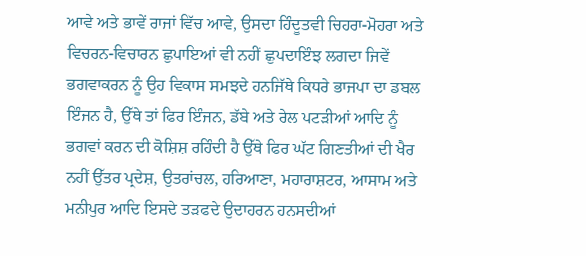ਆਵੇ ਅਤੇ ਭਾਵੇਂ ਰਾਜਾਂ ਵਿੱਚ ਆਵੇ, ਉਸਦਾ ਹਿੰਦੂਤਵੀ ਚਿਹਰਾ-ਮੋਹਰਾ ਅਤੇ ਵਿਚਰਨ-ਵਿਚਾਰਨ ਛੁਪਾਇਆਂ ਵੀ ਨਹੀਂ ਛੁਪਦਾਇੰਝ ਲਗਦਾ ਜਿਵੇਂ ਭਗਵਾਕਰਨ ਨੂੰ ਉਹ ਵਿਕਾਸ ਸਮਝਦੇ ਹਨਜਿੱਥੇ ਕਿਧਰੇ ਭਾਜਪਾ ਦਾ ਡਬਲ ਇੰਜਨ ਹੈ, ਉੱਥੇ ਤਾਂ ਫਿਰ ਇੰਜਨ, ਡੱਬੇ ਅਤੇ ਰੇਲ ਪਟੜੀਆਂ ਆਦਿ ਨੂੰ ਭਗਵਾਂ ਕਰਨ ਦੀ ਕੋਸ਼ਿਸ਼ ਰਹਿੰਦੀ ਹੈ ਉੱਥੇ ਫਿਰ ਘੱਟ ਗਿਣਤੀਆਂ ਦੀ ਖੈਰ ਨਹੀਂ ਉੱਤਰ ਪ੍ਰਦੇਸ਼, ਉਤਰਾਂਚਲ, ਹਰਿਆਣਾ, ਮਹਾਰਾਸ਼ਟਰ, ਆਸਾਮ ਅਤੇ ਮਨੀਪੁਰ ਆਦਿ ਇਸਦੇ ਤੜਫਦੇ ਉਦਾਹਰਨ ਹਨਸਦੀਆਂ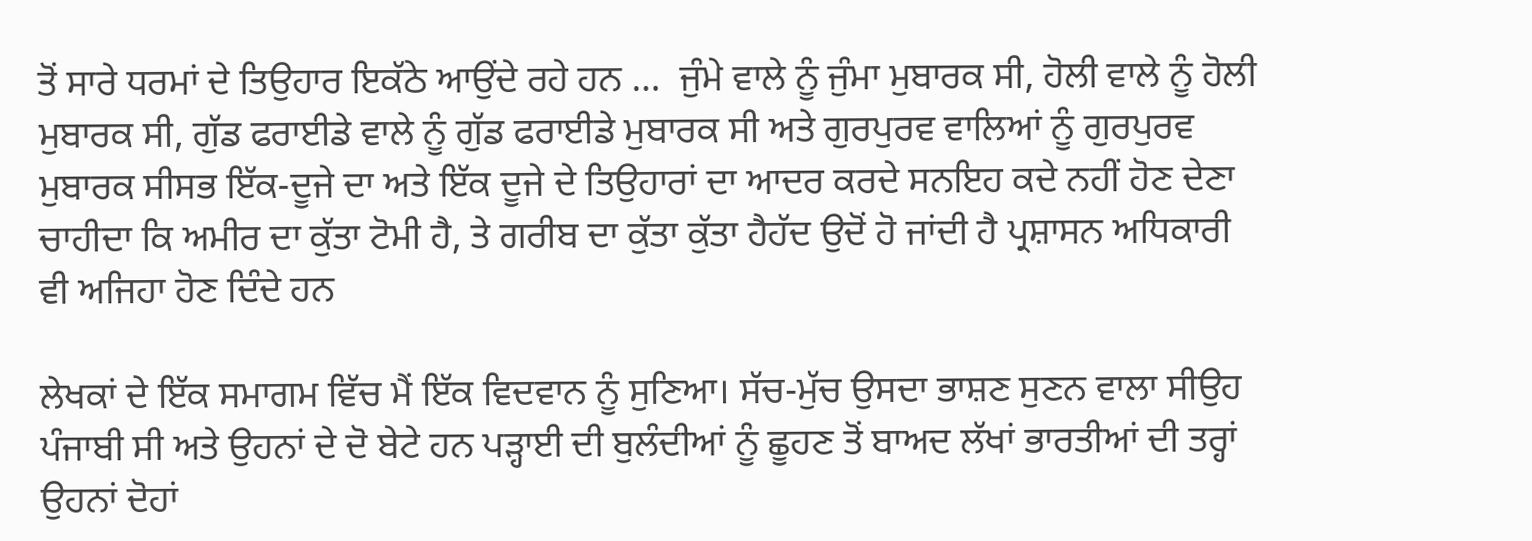ਤੋਂ ਸਾਰੇ ਧਰਮਾਂ ਦੇ ਤਿਉਹਾਰ ਇਕੱਠੇ ਆਉਂਦੇ ਰਹੇ ਹਨ …  ਜੁੰਮੇ ਵਾਲੇ ਨੂੰ ਜੁੰਮਾ ਮੁਬਾਰਕ ਸੀ, ਹੋਲੀ ਵਾਲੇ ਨੂੰ ਹੋਲੀ ਮੁਬਾਰਕ ਸੀ, ਗੁੱਡ ਫਰਾਈਡੇ ਵਾਲੇ ਨੂੰ ਗੁੱਡ ਫਰਾਈਡੇ ਮੁਬਾਰਕ ਸੀ ਅਤੇ ਗੁਰਪੁਰਵ ਵਾਲਿਆਂ ਨੂੰ ਗੁਰਪੁਰਵ ਮੁਬਾਰਕ ਸੀਸਭ ਇੱਕ-ਦੂਜੇ ਦਾ ਅਤੇ ਇੱਕ ਦੂਜੇ ਦੇ ਤਿਉਹਾਰਾਂ ਦਾ ਆਦਰ ਕਰਦੇ ਸਨਇਹ ਕਦੇ ਨਹੀਂ ਹੋਣ ਦੇਣਾ ਚਾਹੀਦਾ ਕਿ ਅਮੀਰ ਦਾ ਕੁੱਤਾ ਟੋਮੀ ਹੈ, ਤੇ ਗਰੀਬ ਦਾ ਕੁੱਤਾ ਕੁੱਤਾ ਹੈਹੱਦ ਉਦੋਂ ਹੋ ਜਾਂਦੀ ਹੈ ਪ੍ਰਸ਼ਾਸਨ ਅਧਿਕਾਰੀ ਵੀ ਅਜਿਹਾ ਹੋਣ ਦਿੰਦੇ ਹਨ

ਲੇਖਕਾਂ ਦੇ ਇੱਕ ਸਮਾਗਮ ਵਿੱਚ ਮੈਂ ਇੱਕ ਵਿਦਵਾਨ ਨੂੰ ਸੁਣਿਆ। ਸੱਚ-ਮੁੱਚ ਉਸਦਾ ਭਾਸ਼ਣ ਸੁਣਨ ਵਾਲਾ ਸੀਉਹ ਪੰਜਾਬੀ ਸੀ ਅਤੇ ਉਹਨਾਂ ਦੇ ਦੋ ਬੇਟੇ ਹਨ ਪੜ੍ਹਾਈ ਦੀ ਬੁਲੰਦੀਆਂ ਨੂੰ ਛੂਹਣ ਤੋਂ ਬਾਅਦ ਲੱਖਾਂ ਭਾਰਤੀਆਂ ਦੀ ਤਰ੍ਹਾਂ ਉਹਨਾਂ ਦੋਹਾਂ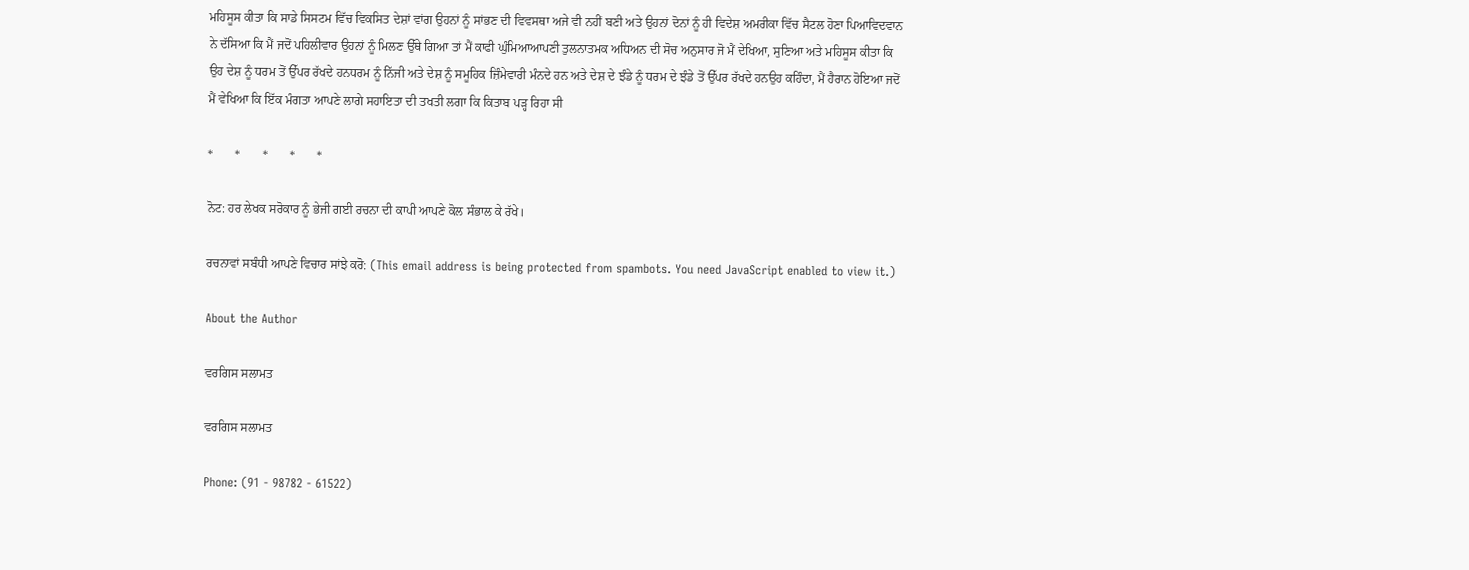ਮਹਿਸੂਸ ਕੀਤਾ ਕਿ ਸਾਡੇ ਸਿਸਟਮ ਵਿੱਚ ਵਿਕਸਿਤ ਦੇਸ਼ਾਂ ਵਾਂਗ ਉਹਨਾਂ ਨੂੰ ਸਾਂਭਣ ਦੀ ਵਿਵਸਥਾ ਅਜੇ ਵੀ ਨਹੀਂ ਬਣੀ ਅਤੇ ਉਹਨਾਂ ਦੋਨਾਂ ਨੂੰ ਹੀ ਵਿਦੇਸ਼ ਅਮਰੀਕਾ ਵਿੱਚ ਸੈਟਲ ਹੋਣਾ ਪਿਆਵਿਦਵਾਨ ਨੇ ਦੱਸਿਆ ਕਿ ਮੈਂ ਜਦੋਂ ਪਹਿਲੀਵਾਰ ਉਹਨਾਂ ਨੂੰ ਮਿਲਣ ਉੱਥੇ ਗਿਆ ਤਾਂ ਮੈਂ ਕਾਫੀ ਘੁੰਮਿਆਆਪਣੀ ਤੁਲਨਾਤਮਕ ਅਧਿਅਨ ਦੀ ਸੋਚ ਅਨੁਸਾਰ ਜੋ ਮੈਂ ਦੇਖਿਆ, ਸੁਣਿਆ ਅਤੇ ਮਹਿਸੂਸ ਕੀਤਾ ਕਿ ਉਹ ਦੇਸ਼ ਨੂੰ ਧਰਮ ਤੋਂ ਉੱਪਰ ਰੱਖਦੇ ਹਨਧਰਮ ਨੂੰ ਨਿੱਜੀ ਅਤੇ ਦੇਸ਼ ਨੂੰ ਸਮੂਹਿਕ ਜ਼ਿੰਮੇਵਾਰੀ ਮੰਨਦੇ ਹਨ ਅਤੇ ਦੇਸ਼ ਦੇ ਝੰਡੇ ਨੂੰ ਧਰਮ ਦੇ ਝੰਡੇ ਤੋਂ ਉੱਪਰ ਰੱਖਦੇ ਹਨਉਹ ਕਹਿੰਦਾ, ਮੈਂ ਹੈਰਾਨ ਹੋਇਆ ਜਦੋਂ ਮੈਂ ਵੇਖਿਆ ਕਿ ਇੱਕ ਮੰਗਤਾ ਆਪਣੇ ਲਾਗੇ ਸਹਾਇਤਾ ਦੀ ਤਖਤੀ ਲਗਾ ਕਿ ਕਿਤਾਬ ਪੜ੍ਹ ਰਿਹਾ ਸੀ

*       *       *       *       *

ਨੋਟ: ਹਰ ਲੇਖਕ ਸਰੋਕਾਰ ਨੂੰ ਭੇਜੀ ਗਈ ਰਚਨਾ ਦੀ ਕਾਪੀ ਆਪਣੇ ਕੋਲ ਸੰਭਾਲ ਕੇ ਰੱਖੇ।

ਰਚਨਾਵਾਂ ਸਬੰਧੀ ਆਪਣੇ ਵਿਚਾਰ ਸਾਂਝੇ ਕਰੋ: (This email address is being protected from spambots. You need JavaScript enabled to view it.)

About the Author

ਵਰਗਿਸ ਸਲਾਮਤ

ਵਰਗਿਸ ਸਲਾਮਤ

Phone: (91 - 98782 - 61522)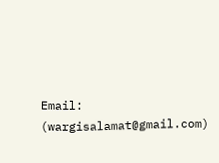Email: (wargisalamat@gmail.com)